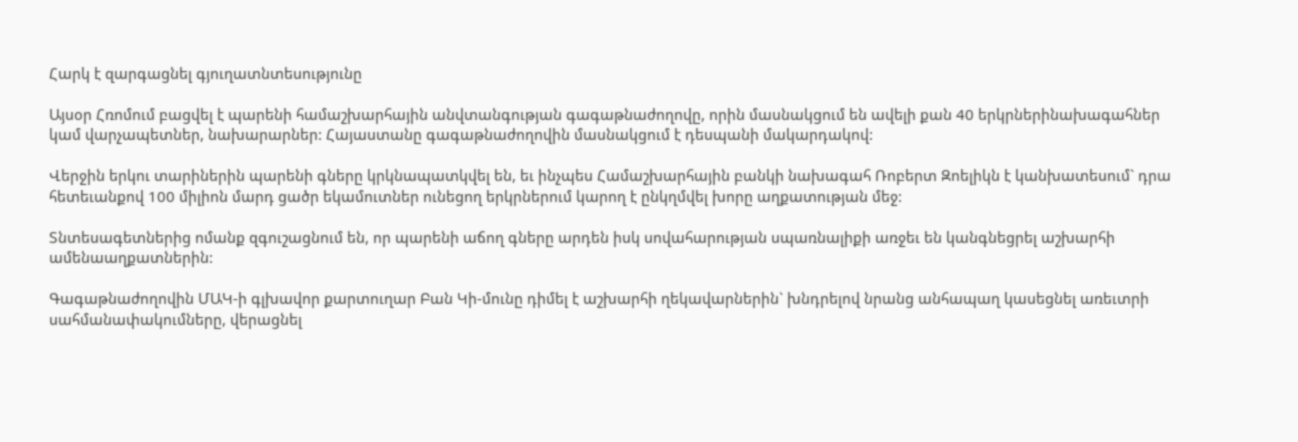Հարկ է զարգացնել գյուղատնտեսությունը

Այսօր Հռոմում բացվել է պարենի համաշխարհային անվտանգության գագաթնաժողովը, որին մասնակցում են ավելի քան 40 երկրներինախագահներ կամ վարչապետներ, նախարարներ: Հայաստանը գագաթնաժողովին մասնակցում է դեսպանի մակարդակով:

Վերջին երկու տարիներին պարենի գները կրկնապատկվել են, եւ ինչպես Համաշխարհային բանկի նախագահ Ռոբերտ Զոելիկն է կանխատեսում` դրա հետեւանքով 100 միլիոն մարդ ցածր եկամուտներ ունեցող երկրներում կարող է ընկղմվել խորը աղքատության մեջ:

Տնտեսագետներից ոմանք զգուշացնում են, որ պարենի աճող գները արդեն իսկ սովահարության սպառնալիքի առջեւ են կանգնեցրել աշխարհի ամենաաղքատներին:

Գագաթնաժողովին ՄԱԿ-ի գլխավոր քարտուղար Բան Կի-մունը դիմել է աշխարհի ղեկավարներին` խնդրելով նրանց անհապաղ կասեցնել առեւտրի սահմանափակումները, վերացնել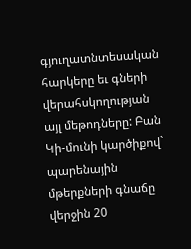գյուղատնտեսական հարկերը եւ գների վերահսկողության այլ մեթոդները: Բան Կի-մունի կարծիքով` պարենային մթերքների գնաճը վերջին 20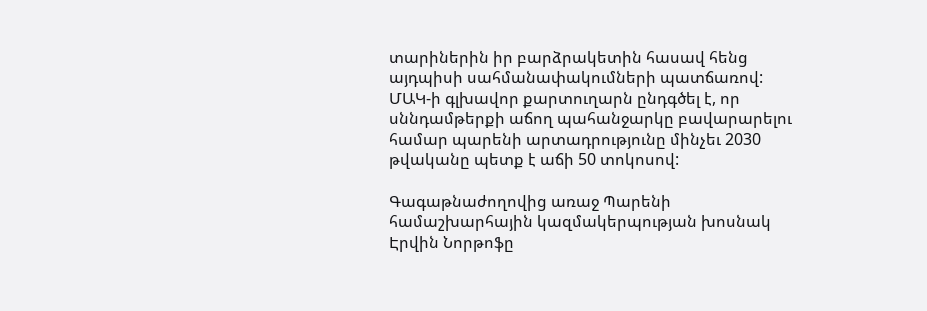տարիներին իր բարձրակետին հասավ հենց այդպիսի սահմանափակումների պատճառով: ՄԱԿ-ի գլխավոր քարտուղարն ընդգծել է, որ սննդամթերքի աճող պահանջարկը բավարարելու համար պարենի արտադրությունը մինչեւ 2030 թվականը պետք է աճի 50 տոկոսով:

Գագաթնաժողովից առաջ Պարենի համաշխարհային կազմակերպության խոսնակ Էրվին Նորթոֆը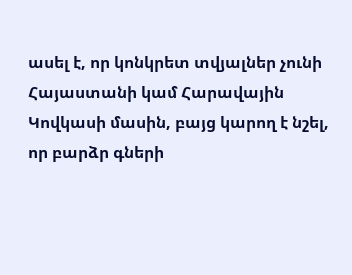ասել է, որ կոնկրետ տվյալներ չունի Հայաստանի կամ Հարավային Կովկասի մասին, բայց կարող է նշել, որ բարձր գների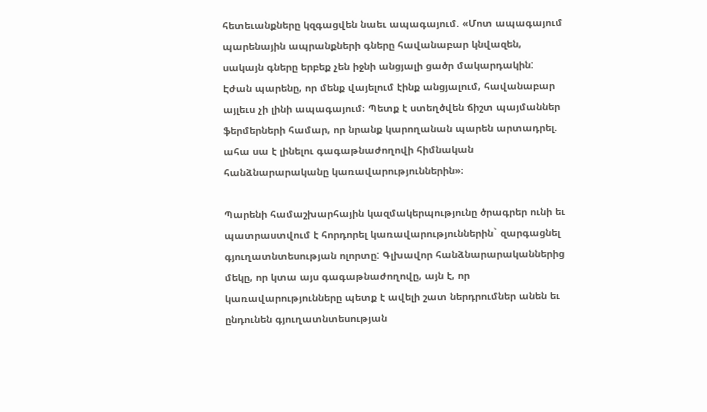հետեւանքները կզգացվեն նաեւ ապագայում. «Մոտ ապագայում պարենային ապրանքների գները հավանաբար կնվազեն, սակայն գները երբեք չեն իջնի անցյալի ցածր մակարդակին: Էժան պարենը, որ մենք վայելում էինք անցյալում, հավանաբար այլեւս չի լինի ապագայում։ Պետք է ստեղծվեն ճիշտ պայմաններ ֆերմերների համար, որ նրանք կարողանան պարեն արտադրել. ահա սա է լինելու գագաթնաժողովի հիմնական հանձնարարականը կառավարություններին»։

Պարենի համաշխարհային կազմակերպությունը ծրագրեր ունի եւ պատրաստվում է հորդորել կառավարություններին` զարգացնել գյուղատնտեսության ոլորտը: Գլխավոր հանձնարարականներից մեկը, որ կտա այս գագաթնաժողովը, այն է, որ կառավարությունները պետք է ավելի շատ ներդրումներ անեն եւ ընդունեն գյուղատնտեսության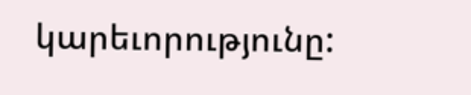կարեւորությունը: